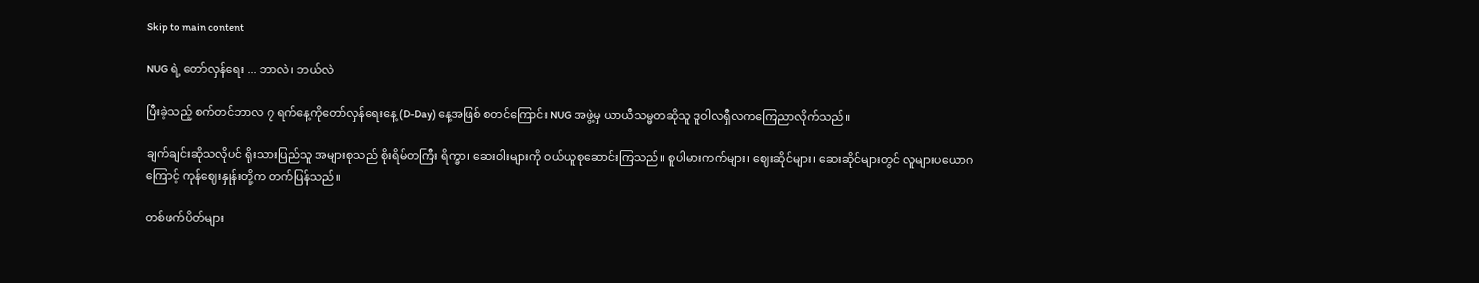Skip to main content

NUG ရဲ့ တော်လှန်ရေး ... ဘာလဲ၊ ဘယ်လဲ

ပြီးခဲ့သည့် စက်တင်ဘာလ ၇ ရက်နေ့ကိုတော်လှန်ရေးနေ့ (D-Day) နေ့အဖြစ် စတင်ကြောင်း NUG အဖွဲ့မှ ယာယီသမ္မတဆိုသူ ဒူဝါလရှီလကကြေညာလိုက်သည်။

ချက်ချင်းဆိုသလိုပင် ရိုးသားပြည်သူ အများစုသည် စိုးရိမ်တကြီး ရိက္ခာ၊ ဆေးဝါးများကို ဝယ်ယူစုဆောင်းကြသည်။ စူပါမားကက်များ၊ ဈေးဆိုင်များ၊ ဆေးဆိုင်များတွင် လူများပယောဂ ကြောင့် ကုန်ဈေးနှုန်းတို့က တက်ပြန်သည်။

တစ်ဖက်ပိတ်များ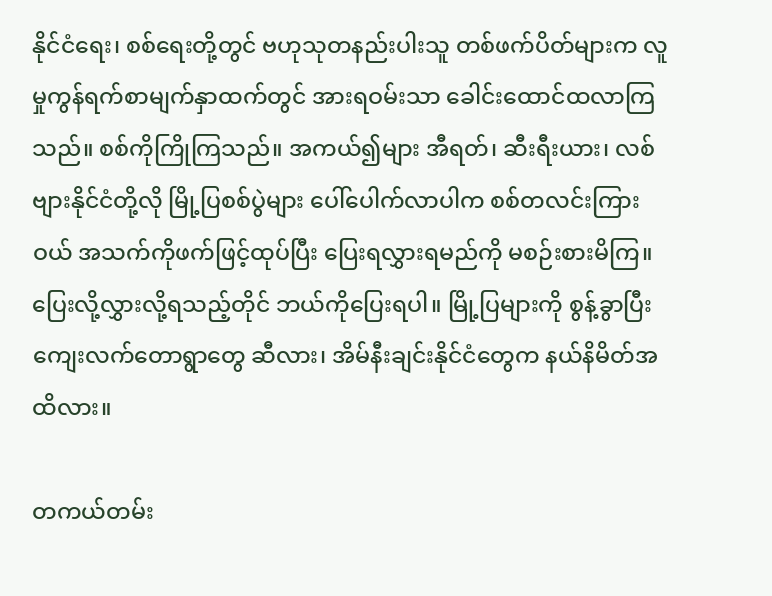နိုင်ငံရေး၊ စစ်ရေးတို့တွင် ဗဟုသုတနည်းပါးသူ တစ်ဖက်ပိတ်များက လူမှုကွန်ရက်စာမျက်နှာထက်တွင် အားရဝမ်းသာ ခေါင်းထောင်ထလာကြသည်။ စစ်ကိုကြိုကြသည်။ အကယ်၍များ အီရတ်၊ ဆီးရီးယား၊ လစ်ဗျားနိုင်ငံတို့လို မြို့ပြစစ်ပွဲများ ပေါ်ပေါက်လာပါက စစ်တလင်းကြားဝယ် အသက်ကိုဖက်ဖြင့်ထုပ်ပြီး ပြေးရလွှားရမည်ကို မစဉ်းစားမိကြ။ ပြေးလို့လွှားလို့ရသည့်တိုင် ဘယ်ကိုပြေးရပါ။ မြို့ပြများကို စွန့်ခွာပြီး ကျေးလက်တောရွာတွေ ဆီလား၊ အိမ်နီးချင်းနိုင်ငံတွေက နယ်နိမိတ်အထိလား။

တကယ်တမ်း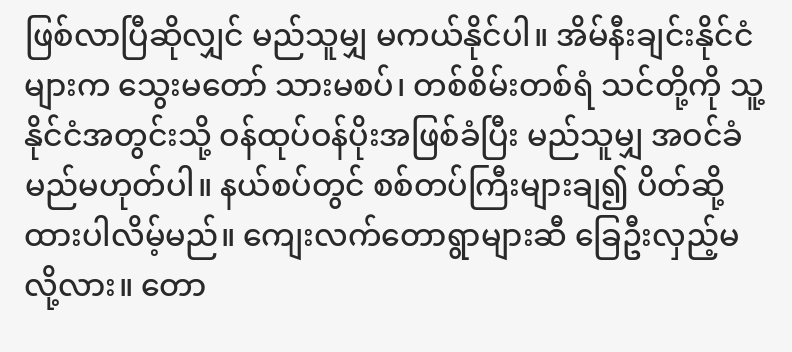ဖြစ်လာပြီဆိုလျှင် မည်သူမျှ မကယ်နိုင်ပါ။ အိမ်နီးချင်းနိုင်ငံများက သွေးမတော် သားမစပ်၊ တစ်စိမ်းတစ်ရံ သင်တို့ကို သူ့နိုင်ငံအတွင်းသို့ ဝန်ထုပ်ဝန်ပိုးအဖြစ်ခံပြီး မည်သူမျှ အဝင်ခံမည်မဟုတ်ပါ။ နယ်စပ်တွင် စစ်တပ်ကြီးများချ၍ ပိတ်ဆို့ထားပါလိမ့်မည်။ ကျေးလက်တောရွာများဆီ ခြေဦးလှည့်မလို့လား။ တော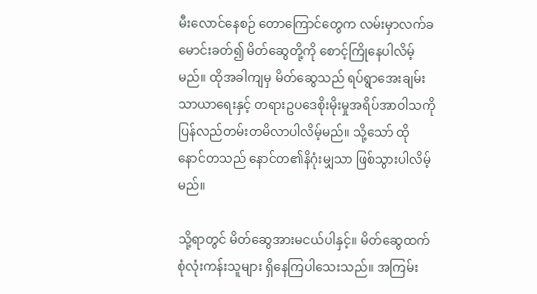မီးလောင်နေစဉ် တောကြောင်တွေက လမ်းမှာလက်ခမောင်းခတ်၍ မိတ်ဆွေတို့ကို စောင့်ကြိုနေပါလိမ့်မည်။ ထိုအခါကျမှ မိတ်ဆွေသည် ရပ်ရွာအေးချမ်းသာယာရေးနှင့် တရားဥပဒေစိုးမိုးမှုအရိပ်အာဝါသကို ပြန်လည်တမ်းတမိလာပါလိမ့်မည်။ သို့သော် ထိုနောင်တသည် နောင်တ၏နိဂုံးမျှသာ ဖြစ်သွားပါလိမ့်မည်။

သို့ရာတွင် မိတ်ဆွေအားမငယ်ပါနှင့်။ မိတ်ဆွေထက် စုံလုံးကန်းသူများ ရှိနေကြပါသေးသည်။ အကြမ်း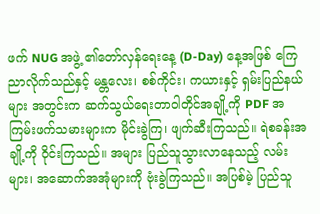ဖက် NUG အဖွဲ့ ၏တော်လှန်ရေးနေ့ (D-Day) နေ့အဖြစ် ကြေညာလိုက်သည်နှင့် မန္တလေး၊ စစ်ကိုင်း၊ ကယားနှင့် ရှမ်းပြည်နယ်များ အတွင်းက ဆက်သွယ်ရေးတာဝါတိုင်အချို့ကို PDF အကြမ်းဖက်သမားများက မိုင်းခွဲကြ၊ ဖျက်ဆီးကြသည်။ ရဲစခန်းအချို့ကို ဝိုင်းကြသည်။ အများ ပြည်သူသွားလာနေသည့် လမ်းများ၊ အဆောက်အအုံများကို ဗုံးခွဲကြသည်။ အပြစ်မဲ့ ပြည်သူ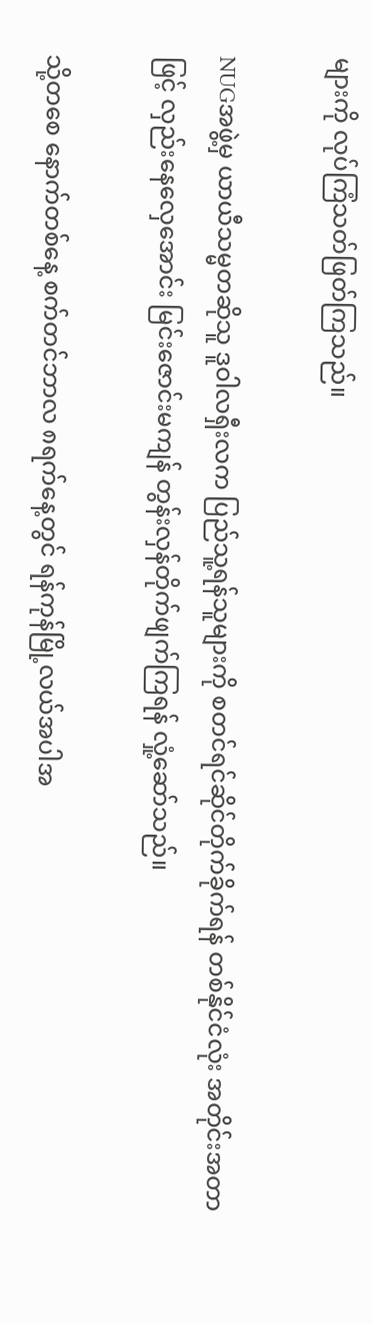များကို လုပ်ကြံသတ်ဖြတ်ကြသည်။

NUGအဖွဲ့မှ ယာယီသမ္မတဆိုသူ ဒူဝါလရှီးလက ပြည်သူ့ရန်သူများကို စတင်ရင်ဆိုင်တိုက်ခိုက်ရန် တစ်နိုင်ငံလုံး အတိုင်းအတာဖြင့် လှည်းနေလှေအောင်း မြင်းဇောင်းမကျန် တွန်းလှန်တိုက်ဖျက်ကြရန် လှုံ့ဆော်သည်။

သို့တစေ နောက်တစ်နေ့ စက်တင်ဘာလ ၈ရက်နေ့တွင် ရန်ကုန်မြို့လယ်အပါအ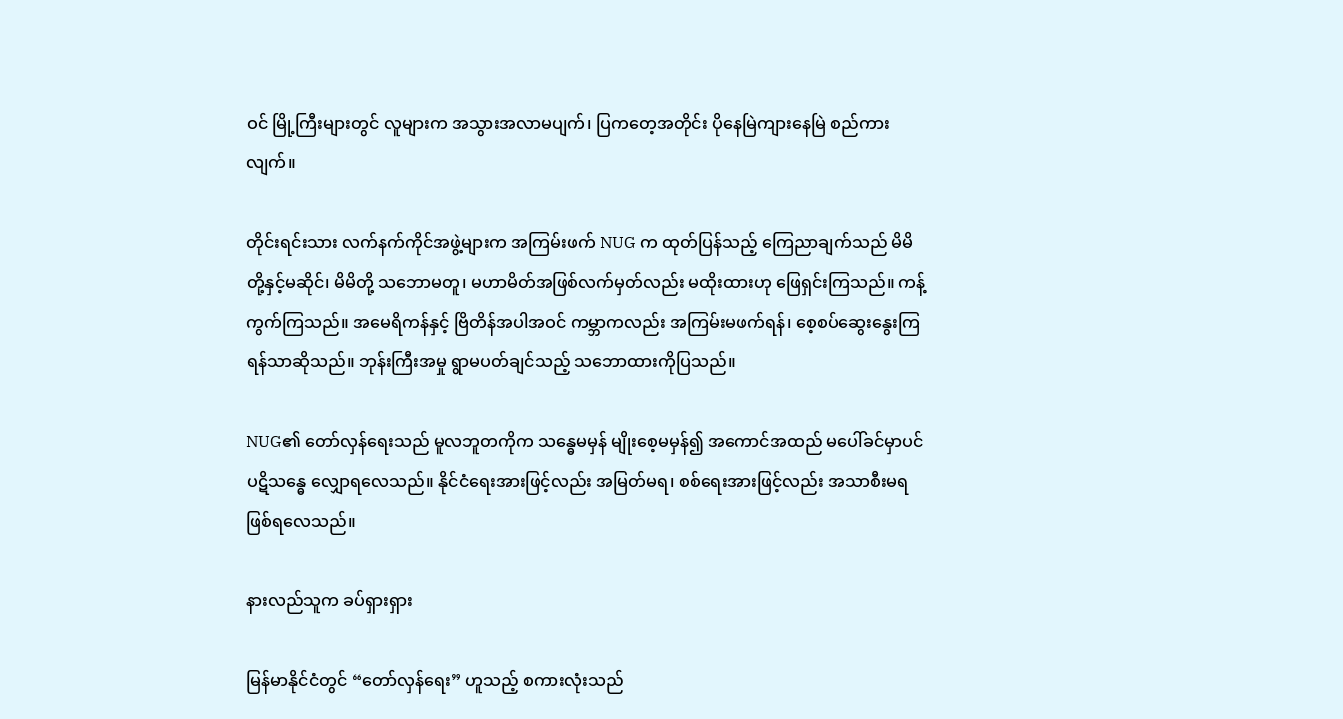ဝင် မြို့ကြီးများတွင် လူများက အသွားအလာမပျက်၊ ပြကတေ့အတိုင်း ပိုနေမြဲကျားနေမြဲ စည်ကားလျက်။

တိုင်းရင်းသား လက်နက်ကိုင်အဖွဲ့များက အကြမ်းဖက် NUG က ထုတ်ပြန်သည့် ကြေညာချက်သည် မိမိတို့နှင့်မဆိုင်၊ မိမိတို့ သဘောမတူ၊ မဟာမိတ်အဖြစ်လက်မှတ်လည်း မထိုးထားဟု ဖြေရှင်းကြသည်။ ကန့်ကွက်ကြသည်။ အမေရိကန်နှင့် ဗြိတိန်အပါအဝင် ကမ္ဘာကလည်း အကြမ်းမဖက်ရန်၊ စေ့စပ်ဆွေးနွေးကြရန်သာဆိုသည်။ ဘုန်းကြီးအမှု ရွာမပတ်ချင်သည့် သဘောထားကိုပြသည်။

NUG၏ တော်လှန်ရေးသည် မူလဘူတကိုက သန္ဓေမမှန် မျိုးစေ့မမှန်၍ အကောင်အထည် မပေါ်ခင်မှာပင် ပဋိသန္ဓေ လျှောရလေသည်။ နိုင်ငံရေးအားဖြင့်လည်း အမြတ်မရ၊ စစ်ရေးအားဖြင့်လည်း အသာစီးမရ ဖြစ်ရလေသည်။

နားလည်သူက ခပ်ရှားရှား

မြန်မာနိုင်ငံတွင် “တော်လှန်ရေး” ဟူသည့် စကားလုံးသည်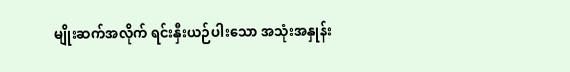မျိုးဆက်အလိုက် ရင်းနှီးယဉ်ပါးသော အသုံးအနှုန်း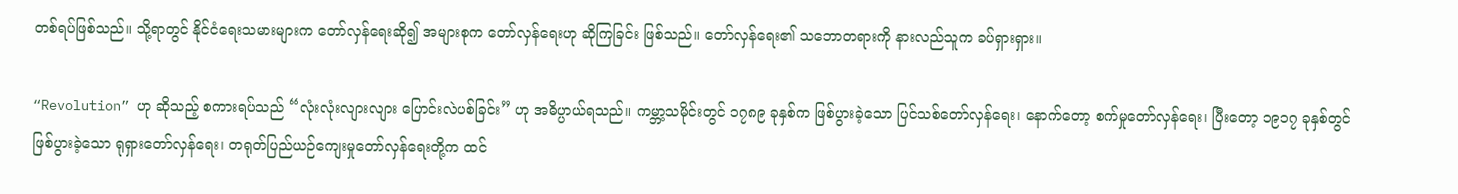တစ်ရပ်ဖြစ်သည်။ သို့ရာတွင် နိုင်ငံရေးသမားများက တော်လှန်ရေးဆို၍ အများစုက တော်လှန်ရေးဟု ဆိုကြခြင်း ဖြစ်သည်။ တော်လှန်ရေး၏ သဘောတရားကို နားလည်သူက ခပ်ရှားရှား။

“Revolution” ဟု ဆိုသည့် စကားရပ်သည် “လုံးလုံးလျားလျား ပြောင်းလဲပစ်ခြင်း” ဟု အဓိပ္ပာယ်ရသည်။ ကမ္ဘာ့သမိုင်းတွင် ၁၇၈၉ ခုနှစ်က ဖြစ်ပွားခဲ့သော ပြင်သစ်တော်လှန်ရေး၊ နောက်တော့ စက်မှုတော်လှန်ရေး၊ ပြီးတော့ ၁၉၁၇ ခုနှစ်တွင် ဖြစ်ပွားခဲ့သော ရုရှားတော်လှန်ရေး၊ တရုတ်ပြည်ယဉ်ကျေးမှုတော်လှန်ရေးတို့က ထင်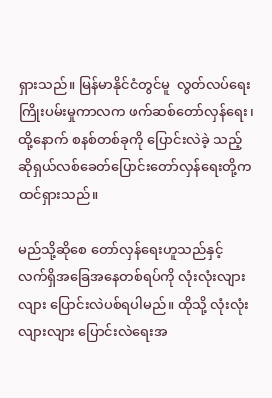ရှားသည်။ မြန်မာနိုင်ငံတွင်မူ  လွတ်လပ်ရေးကြိုးပမ်းမှုကာလက ဖက်ဆစ်တော်လှန်ရေး၊ ထို့နောက် စနစ်တစ်ခုကို ပြောင်းလဲခဲ့ သည့် ဆိုရှယ်လစ်ခေတ်ပြောင်းတော်လှန်ရေးတို့က ထင်ရှားသည်။

မည်သို့ဆိုစေ တော်လှန်ရေးဟူသည်နှင့် လက်ရှိအခြေအနေတစ်ရပ်ကို လုံးလုံးလျားလျား ပြောင်းလဲပစ်ရပါမည်။ ထိုသို့ လုံးလုံးလျားလျား ပြောင်းလဲရေးအ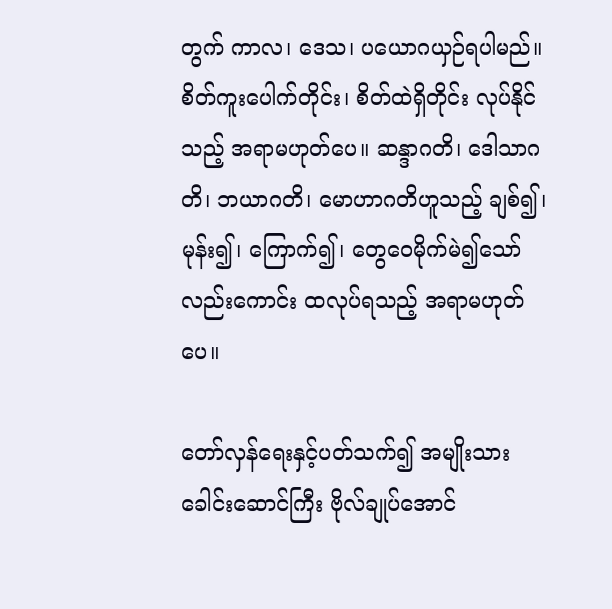တွက် ကာလ၊ ဒေသ၊ ပယောဂယှဉ်ရပါမည်။ စိတ်ကူးပေါက်တိုင်း၊ စိတ်ထဲရှိတိုင်း လုပ်နိုင်သည့် အရာမဟုတ်ပေ။ ဆန္ဒာဂတိ၊ ဒေါသာဂတိ၊ ဘယာဂတိ၊ မောဟာဂတိဟူသည့် ချစ်၍၊ မုန်း၍၊ ကြောက်၍၊ တွေဝေမိုက်မဲ၍သော်လည်းကောင်း ထလုပ်ရသည့် အရာမဟုတ်ပေ။

တော်လှန်ရေးနှင့်ပတ်သက်၍ အမျိုးသားခေါင်းဆောင်ကြီး ဗိုလ်ချုပ်အောင်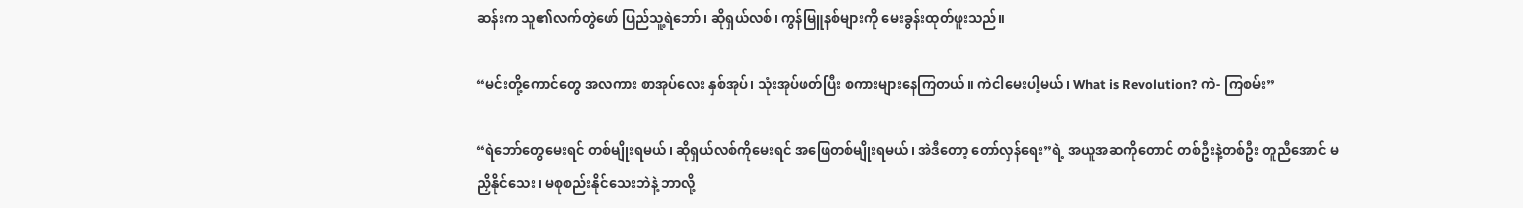ဆန်းက သူ၏လက်တွဲဖော် ပြည်သူ့ရဲဘော်၊ ဆိုရှယ်လစ်၊ ကွန်မြူနစ်များကို မေးခွန်းထုတ်ဖူးသည်။

“မင်းတို့ကောင်တွေ အလကား စာအုပ်လေး နှစ်အုပ်၊ သုံးအုပ်ဖတ်ပြီး စကားများနေကြတယ်။ ကဲငါမေးပါ့မယ်၊ What is Revolution? ကဲ- ကြစမ်း”

“ရဲဘော်တွေမေးရင် တစ်မျိုးရမယ်၊ ဆိုရှယ်လစ်ကိုမေးရင် အဖြေတစ်မျိုးရမယ်၊ အဲဒီတော့ တော်လှန်ရေး”ရဲ့ အယူအဆကိုတောင် တစ်ဦးနဲ့တစ်ဦး တူညီအောင် မညှိနိုင်သေး၊ မစုစည်းနိုင်သေးဘဲနဲ့ ဘာလို့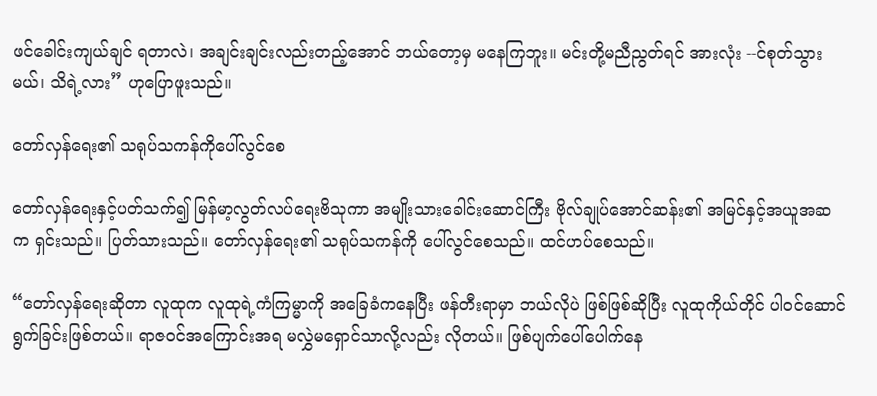ဖင်ခေါင်းကျယ်ချင် ရတာလဲ၊ အချင်းချင်းလည်းတည့်အောင် ဘယ်တော့မှ မနေကြဘူး။ မင်းတို့မညီညွတ်ရင် အားလုံး --င်စုတ်သွားမယ်၊ သိရဲ့လား” ဟုပြောဖူးသည်။

တော်လှန်ရေး၏ သရုပ်သကန်ကိုပေါ်လွင်စေ

တော်လှန်ရေးနှင့်ပတ်သက်၍ မြန်မာ့လွတ်လပ်ရေးဗိသုကာ အမျိုးသားခေါင်းဆောင်ကြီး ဗိုလ်ချုပ်အောင်ဆန်း၏ အမြင်နှင့်အယူအဆက ရှင်းသည်။ ပြတ်သားသည်။ တော်လှန်ရေး၏ သရုပ်သကန်ကို ပေါ်လွင်စေသည်။ ထင်ဟပ်စေသည်။

“တော်လှန်ရေးဆိုတာ လူထုက လူထုရဲ့ကံကြမ္မာကို အခြေခံကနေပြီး ဖန်တီးရာမှာ ဘယ်လိုပဲ ဖြစ်ဖြစ်ဆိုပြီး လူထုကိုယ်တိုင် ပါဝင်ဆောင်ရွက်ခြင်းဖြစ်တယ်။ ရာဇဝင်အကြောင်းအရ မလွှဲမရှောင်သာလို့လည်း လိုတယ်။ ဖြစ်ပျက်ပေါ်ပေါက်နေ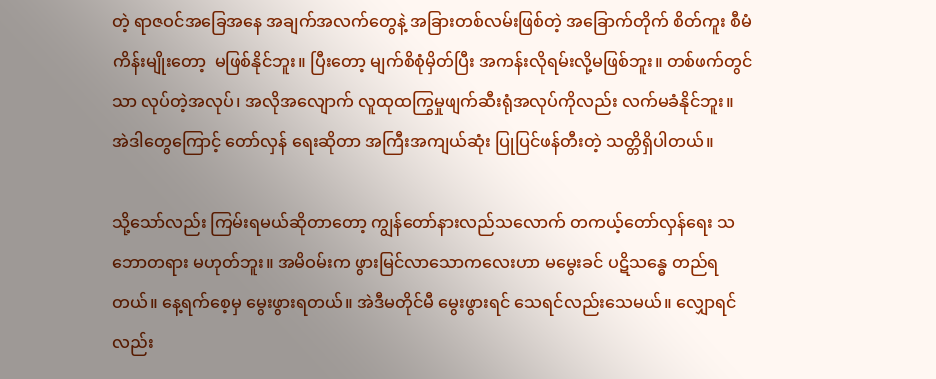တဲ့ ရာဇဝင်အခြေအနေ အချက်အလက်တွေနဲ့ အခြားတစ်လမ်းဖြစ်တဲ့ အခြောက်တိုက် စိတ်ကူး စီမံကိန်းမျိုးတော့  မဖြစ်နိုင်ဘူး။ ပြီးတော့ မျက်စိစုံမှိတ်ပြီး အကန်းလိုရမ်းလို့မဖြစ်ဘူး။ တစ်ဖက်တွင်သာ လုပ်တဲ့အလုပ်၊ အလိုအလျောက် လူထုထကြွမှုဖျက်ဆီးရုံအလုပ်ကိုလည်း လက်မခံနိုင်ဘူး။ အဲဒါတွေကြောင့် တော်လှန် ရေးဆိုတာ အကြီးအကျယ်ဆုံး ပြုပြင်ဖန်တီးတဲ့ သတ္တိရှိပါတယ်။

သို့သော်လည်း ကြမ်းရမယ်ဆိုတာတော့ ကျွန်တော်နားလည်သလောက် တကယ့်တော်လှန်ရေး သဘောတရား မဟုတ်ဘူး။ အမိဝမ်းက ဖွားမြင်လာသောကလေးဟာ မမွေးခင် ပဋိသန္ဓေ တည်ရတယ်။ နေ့ရက်စေ့မှ မွေးဖွားရတယ်။ အဲဒီမတိုင်မီ မွေးဖွားရင် သေရင်လည်းသေမယ်။ လျှောရင်လည်း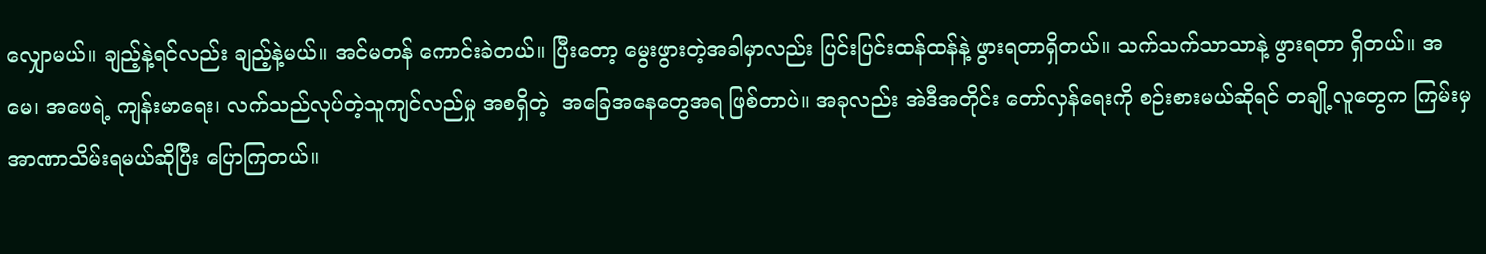လျှောမယ်။ ချည့်နဲ့ရင်လည်း ချည့်နဲ့မယ်။ အင်မတန် ကောင်းခဲတယ်။ ပြီးတော့ မွေးဖွားတဲ့အခါမှာလည်း ပြင်းပြင်းထန်ထန်နဲ့ ဖွားရတာရှိတယ်။ သက်သက်သာသာနဲ့ ဖွားရတာ ရှိတယ်။ အမေ၊ အဖေရဲ့ ကျန်းမာရေး၊ လက်သည်လုပ်တဲ့သူကျင်လည်မှု အစရှိတဲ့  အခြေအနေတွေအရ ဖြစ်တာပဲ။ အခုလည်း အဲဒီအတိုင်း တော်လှန်ရေးကို စဉ်းစားမယ်ဆိုရင် တချို့လူတွေက ကြမ်းမှ အာဏာသိမ်းရမယ်ဆိုပြီး ပြောကြတယ်။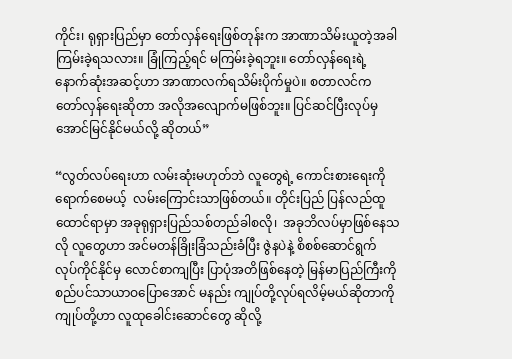ကိုင်း၊ ရုရှားပြည်မှာ တော်လှန်ရေးဖြစ်တုန်းက အာဏာသိမ်းယူတဲ့အခါ ကြမ်းခဲ့ရသလား။ ခြုံကြည့်ရင် မကြမ်းခဲ့ရဘူး။ တော်လှန်ရေးရဲ့  နောက်ဆုံးအဆင့်ဟာ အာဏာလက်ရသိမ်းပိုက်မှုပဲ။ စတာလင်က တော်လှန်ရေးဆိုတာ အလိုအလျောက်မဖြစ်ဘူး။ ပြင်ဆင်ပြီးလုပ်မှ အောင်မြင်နိုင်မယ်လို့ ဆိုတယ်”

“လွတ်လပ်ရေးဟာ လမ်းဆုံးမဟုတ်ဘဲ လူတွေရဲ့ ကောင်းစားရေးကို ရောက်စေမယ့်  လမ်းကြောင်းသာဖြစ်တယ်။ တိုင်းပြည် ပြန်လည်ထူထောင်ရာမှာ အခုရုရှားပြည်သစ်တည်ခါစလို၊  အခုဘိလပ်မှာဖြစ်နေသလို လူတွေဟာ အင်မတန်ခြိုးခြံသည်းခံပြီး ဇွဲနပဲနဲ့ စိစစ်ဆောင်ရွက် လုပ်ကိုင်နိုင်မှ လောင်စာကျပြီး ပြာပုံအတိဖြစ်နေတဲ့ မြန်မာပြည်ကြီးကို စည်ပင်သာယာဝပြောအောင် မနည်း ကျုပ်တို့လုပ်ရလိမ့်မယ်ဆိုတာကို ကျုပ်တို့ဟာ လူထုခေါင်းဆောင်တွေ ဆိုလို့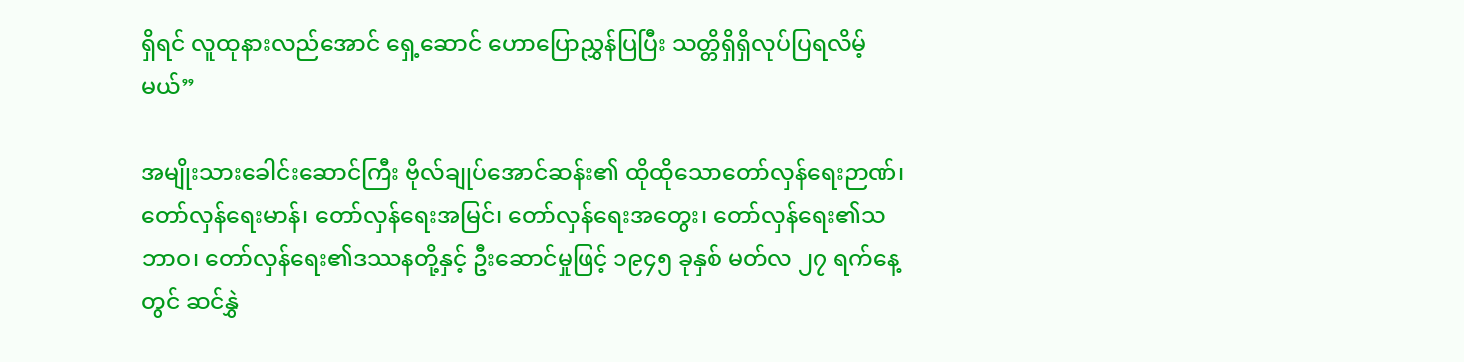ရှိရင် လူထုနားလည်အောင် ရှေ့ဆောင် ဟောပြောညွှန်ပြပြီး သတ္တိရှိရှိလုပ်ပြရလိမ့်မယ်”

အမျိုးသားခေါင်းဆောင်ကြီး ဗိုလ်ချုပ်အောင်ဆန်း၏ ထိုထိုသောတော်လှန်ရေးဉာဏ်၊ တော်လှန်ရေးမာန်၊ တော်လှန်ရေးအမြင်၊ တော်လှန်ရေးအတွေး၊ တော်လှန်ရေး၏သဘာဝ၊ တော်လှန်ရေး၏ဒဿနတို့နှင့် ဦးဆောင်မှုဖြင့် ၁၉၄၅ ခုနှစ် မတ်လ ၂၇ ရက်နေ့တွင် ဆင်နွှဲ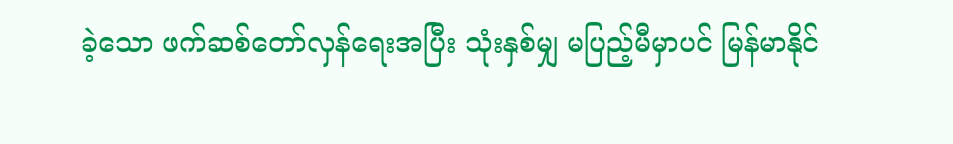ခဲ့သော ဖက်ဆစ်တော်လှန်ရေးအပြီး သုံးနှစ်မျှ မပြည့်မီမှာပင် မြန်မာနိုင်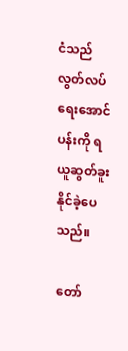ငံသည် လွတ်လပ်ရေးအောင်ပန်းကို ရယူဆွတ်ခူးနိုင်ခဲ့ပေသည်။

တော်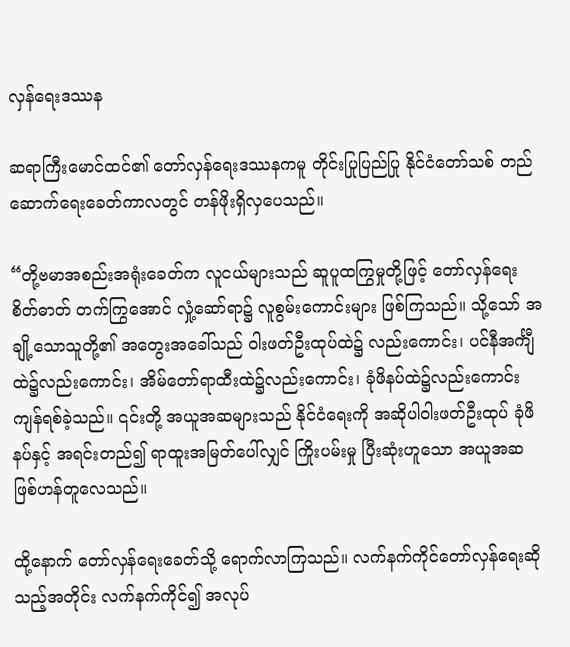လှန်ရေးဒဿန

ဆရာကြီးမောင်ထင်၏ တော်လှန်ရေးဒဿနကမူ တိုင်းပြုပြည်ပြု နိုင်ငံတော်သစ် တည်ဆောက်ရေးခေတ်ကာလတွင် တန်ဖိုးရှိလှပေသည်။

“တို့ဗမာအစည်းအရုံးခေတ်က လူငယ်များသည် ဆူပူထကြွမှုတို့ဖြင့် တော်လှန်ရေးစိတ်ဓာတ် တက်ကြွအောင် လှုံ့ဆော်ရာ၌ လူစွမ်းကောင်းများ ဖြစ်ကြသည်။ သို့သော် အချို့သောသူတို့၏ အတွေးအခေါ်သည် ဝါးဖတ်ဦးထုပ်ထဲ၌ လည်းကောင်း၊ ပင်နီအင်္ကျီထဲ၌လည်းကောင်း၊ အိမ်တော်ရာထီးထဲ၌လည်းကောင်း၊ ခုံဖိနပ်ထဲ၌လည်းကောင်း ကျန်ရစ်ခဲ့သည်။ ၎င်းတို့ အယူအဆများသည် နိုင်ငံရေးကို အဆိုပါဝါးဖတ်ဦးထုပ် ခုံဖိနပ်နှင့် အရင်းတည်၍ ရာထူးအမြတ်ပေါ်လျှင် ကြိုးပမ်းမှု ပြီးဆုံးဟူသော အယူအဆဖြစ်ဟန်တူလေသည်။

ထို့နောက် တော်လှန်ရေးခေတ်သို့ ရောက်လာကြသည်။ လက်နက်ကိုင်တော်လှန်ရေးဆိုသည့်အတိုင်း လက်နက်ကိုင်၍ အလုပ်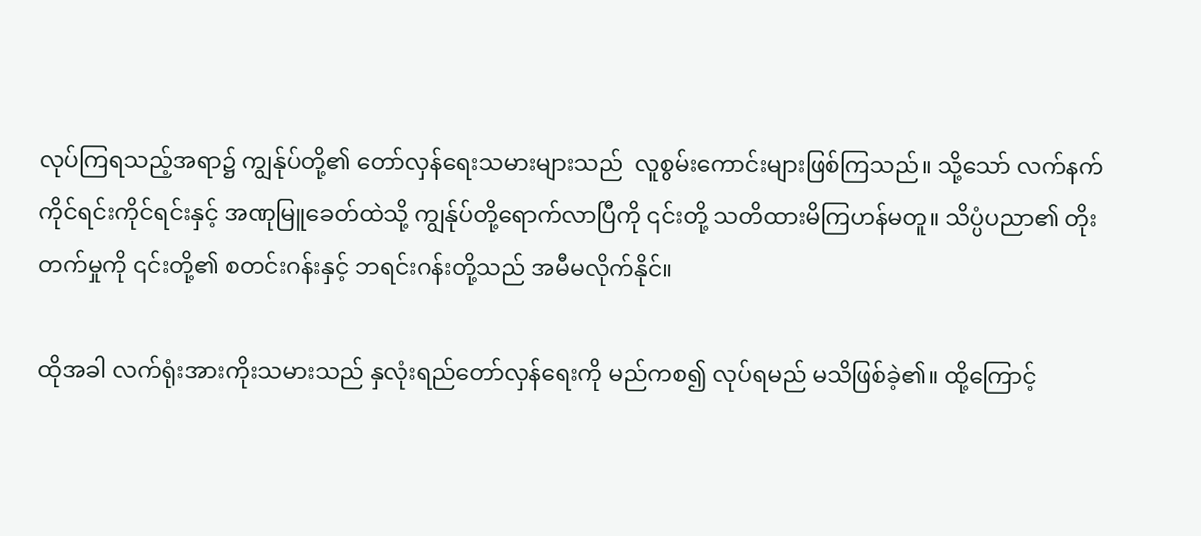လုပ်ကြရသည့်အရာ၌ ကျွန်ုပ်တို့၏ တော်လှန်ရေးသမားများသည်  လူစွမ်းကောင်းများဖြစ်ကြသည်။ သို့သော် လက်နက်ကိုင်ရင်းကိုင်ရင်းနှင့် အဏုမြူခေတ်ထဲသို့ ကျွန်ုပ်တို့ရောက်လာပြီကို ၎င်းတို့ သတိထားမိကြဟန်မတူ။ သိပ္ပံပညာ၏ တိုးတက်မှုကို ၎င်းတို့၏ စတင်းဂန်းနှင့် ဘရင်းဂန်းတို့သည် အမီမလိုက်နိုင်။

ထိုအခါ လက်ရုံးအားကိုးသမားသည် နှလုံးရည်တော်လှန်ရေးကို မည်ကစ၍ လုပ်ရမည် မသိဖြစ်ခဲ့၏။ ထို့ကြောင့်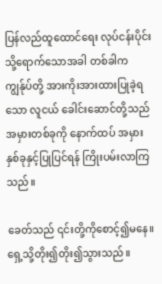ပြန်လည်ထူထောင်ရေး လုပ်ငန်းပိုင်းသို့ရောက်သောအခါ တစ်ခါက ကျွန်ုပ်တို့ အားကိုးအားထားပြုခဲ့ရသော လူငယ် ခေါင်းဆောင်တို့သည် အမှားတစ်ခုကို နောက်ထပ် အမှားနှစ်ခုနှင့်ပြုပြင်ရန် ကြိုးပမ်းလာကြသည်။

ခေတ်သည် ၎င်းတို့ကိုစောင့်၍မနေ။ ရှေ့သို့တိုး၍တိုး၍သွားသည်။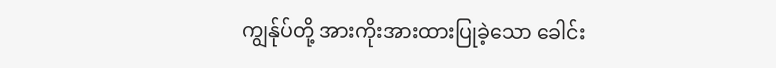ကျွန်ုပ်တို့ အားကိုးအားထားပြုခဲ့သော ခေါင်း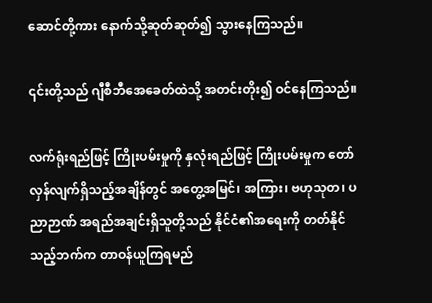ဆောင်တို့ကား နောက်သို့ဆုတ်ဆုတ်၍ သွားနေကြသည်။

၎င်းတို့သည် ဂျီစီဘီအေခေတ်ထဲသို့ အတင်းတိုး၍ ဝင်နေကြသည်။

လက်ရုံးရည်ဖြင့် ကြိုးပမ်းမှုကို နှလုံးရည်ဖြင့် ကြိုးပမ်းမှုက တော်လှန်လျက်ရှိသည့်အချိန်တွင် အတွေ့အမြင်၊ အကြား၊ ဗဟုသုတ၊ ပညာဉာဏ် အရည်အချင်းရှိသူတို့သည် နိုင်ငံ၏အရေးကို တတ်နိုင်သည့်ဘက်က တာဝန်ယူကြရမည်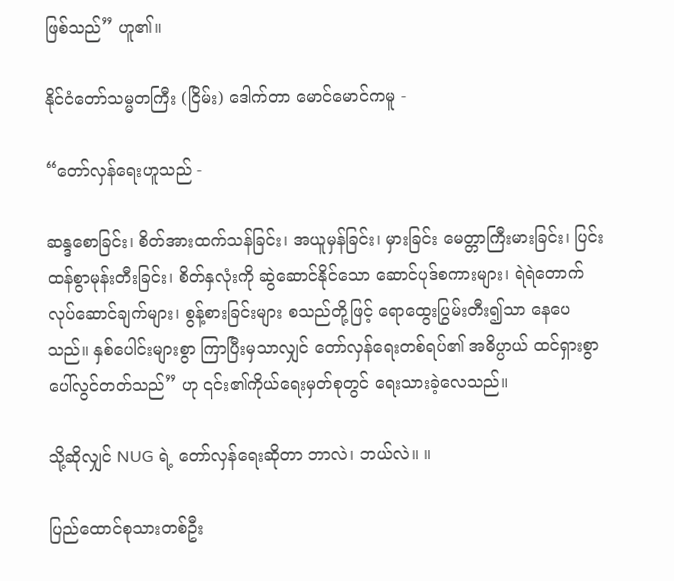ဖြစ်သည်” ဟူ၏။

နိုင်ငံတော်သမ္မတကြီး (ငြိမ်း) ဒေါက်တာ မောင်မောင်ကမူ -

“တော်လှန်ရေးဟူသည် -

ဆန္ဒစောခြင်း၊ စိတ်အားထက်သန်ခြင်း၊ အယူမှန်ခြင်း၊ မှားခြင်း မေတ္တာကြီးမားခြင်း၊ ပြင်းထန်စွာမုန်းတီးခြင်း၊ စိတ်နှလုံးကို ဆွဲဆောင်နိုင်သော ဆောင်ပုဒ်စကားများ၊ ရဲရဲတောက်လုပ်ဆောင်ချက်များ၊ စွန့်စားခြင်းများ စသည်တို့ဖြင့် ရောထွေးပြွမ်းတီး၍သာ နေပေသည်။ နှစ်ပေါင်းများစွာ ကြာပြီးမှသာလျှင် တော်လှန်ရေးတစ်ရပ်၏ အဓိပ္ပာယ် ထင်ရှားစွာ ပေါ်လွင်တတ်သည်” ဟု ၎င်း၏ကိုယ်ရေးမှတ်စုတွင် ရေးသားခဲ့လေသည်။

သို့ဆိုလျှင် NUG ရဲ့ တော်လှန်ရေးဆိုတာ ဘာလဲ၊ ဘယ်လဲ။ ။

ပြည်ထောင်စုသားတစ်ဦး